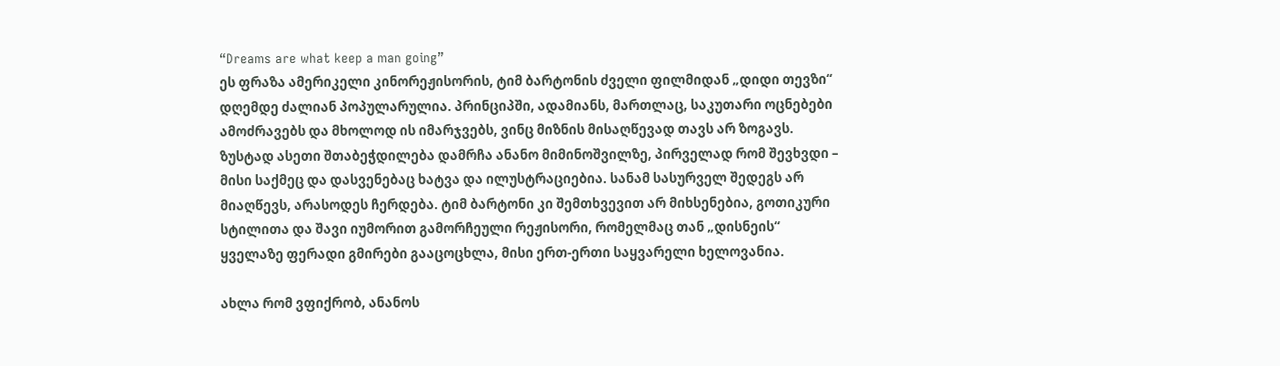“Dreams are what keep a man going”
ეს ფრაზა ამერიკელი კინორეჟისორის, ტიმ ბარტონის ძველი ფილმიდან „დიდი თევზი“ დღემდე ძალიან პოპულარულია. პრინციპში, ადამიანს, მართლაც, საკუთარი ოცნებები ამოძრავებს და მხოლოდ ის იმარჯვებს, ვინც მიზნის მისაღწევად თავს არ ზოგავს. ზუსტად ასეთი შთაბეჭდილება დამრჩა ანანო მიმინოშვილზე, პირველად რომ შევხვდი – მისი საქმეც და დასვენებაც ხატვა და ილუსტრაციებია. სანამ სასურველ შედეგს არ მიაღწევს, არასოდეს ჩერდება. ტიმ ბარტონი კი შემთხვევით არ მიხსენებია, გოთიკური სტილითა და შავი იუმორით გამორჩეული რეჟისორი, რომელმაც თან „დისნეის“ ყველაზე ფერადი გმირები გააცოცხლა, მისი ერთ-ერთი საყვარელი ხელოვანია.

ახლა რომ ვფიქრობ, ანანოს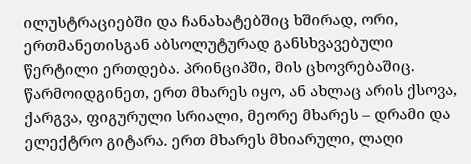ილუსტრაციებში და ჩანახატებშიც ხშირად, ორი, ერთმანეთისგან აბსოლუტურად განსხვავებული წერტილი ერთდება. პრინციპში, მის ცხოვრებაშიც. წარმოიდგინეთ, ერთ მხარეს იყო, ან ახლაც არის ქსოვა, ქარგვა, ფიგურული სრიალი, მეორე მხარეს – დრამი და ელექტრო გიტარა. ერთ მხარეს მხიარული, ლაღი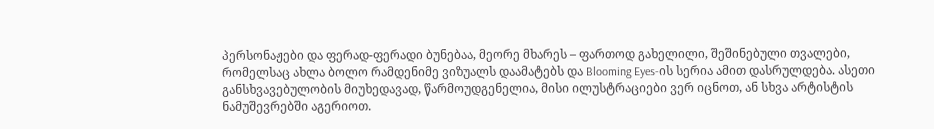პერსონაჟები და ფერად-ფერადი ბუნებაა, მეორე მხარეს – ფართოდ გახელილი, შეშინებული თვალები, რომელსაც ახლა ბოლო რამდენიმე ვიზუალს დაამატებს და Blooming Eyes-ის სერია ამით დასრულდება. ასეთი განსხვავებულობის მიუხედავად, წარმოუდგენელია, მისი ილუსტრაციები ვერ იცნოთ, ან სხვა არტისტის ნამუშევრებში აგერიოთ.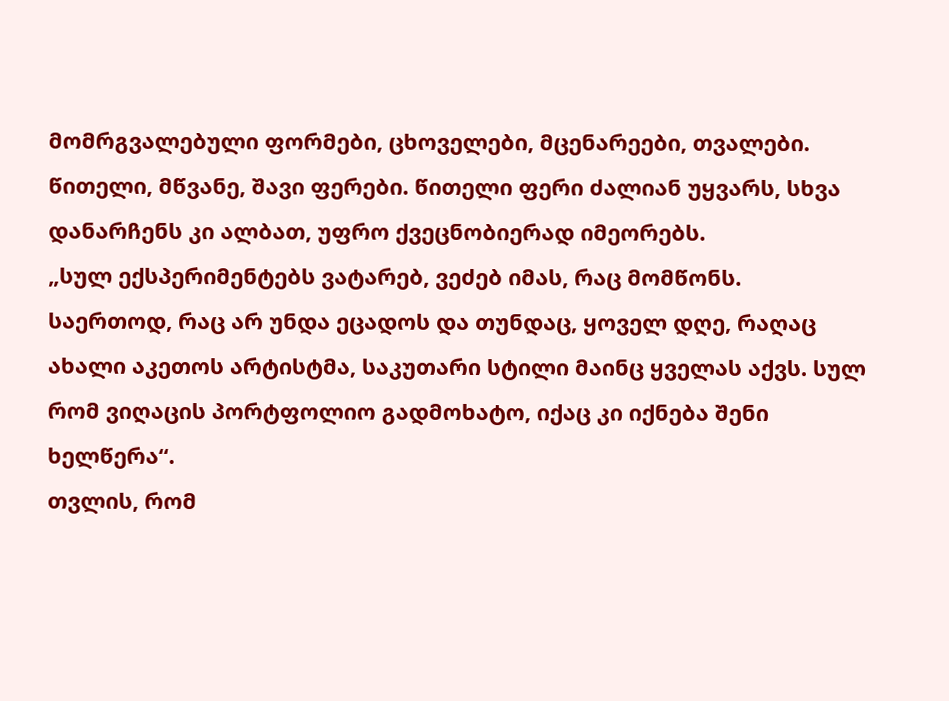მომრგვალებული ფორმები, ცხოველები, მცენარეები, თვალები. წითელი, მწვანე, შავი ფერები. წითელი ფერი ძალიან უყვარს, სხვა დანარჩენს კი ალბათ, უფრო ქვეცნობიერად იმეორებს.
„სულ ექსპერიმენტებს ვატარებ, ვეძებ იმას, რაც მომწონს. საერთოდ, რაც არ უნდა ეცადოს და თუნდაც, ყოველ დღე, რაღაც ახალი აკეთოს არტისტმა, საკუთარი სტილი მაინც ყველას აქვს. სულ რომ ვიღაცის პორტფოლიო გადმოხატო, იქაც კი იქნება შენი ხელწერა“.
თვლის, რომ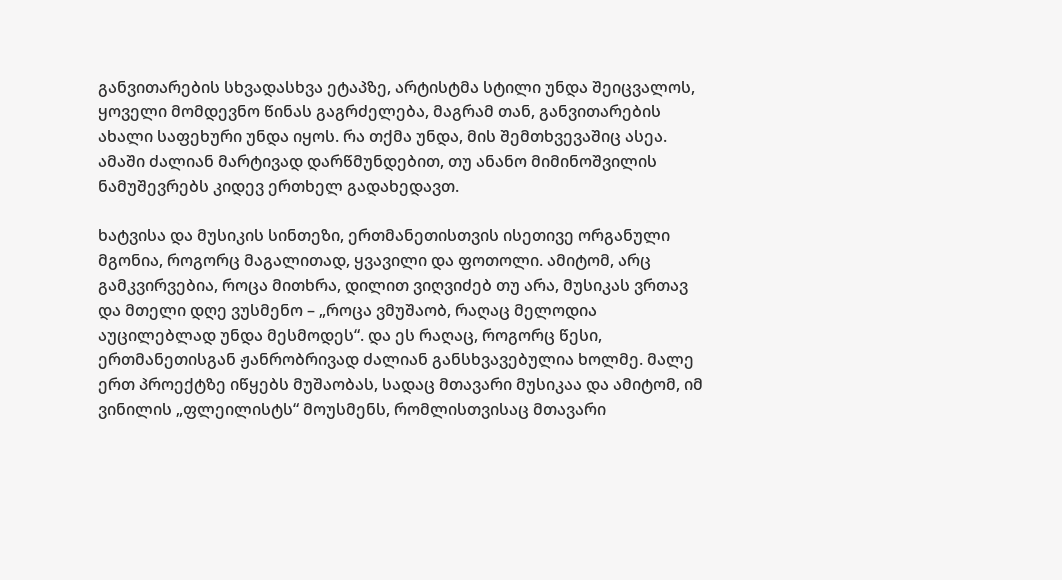განვითარების სხვადასხვა ეტაპზე, არტისტმა სტილი უნდა შეიცვალოს, ყოველი მომდევნო წინას გაგრძელება, მაგრამ თან, განვითარების ახალი საფეხური უნდა იყოს. რა თქმა უნდა, მის შემთხვევაშიც ასეა. ამაში ძალიან მარტივად დარწმუნდებით, თუ ანანო მიმინოშვილის ნამუშევრებს კიდევ ერთხელ გადახედავთ.

ხატვისა და მუსიკის სინთეზი, ერთმანეთისთვის ისეთივე ორგანული მგონია, როგორც მაგალითად, ყვავილი და ფოთოლი. ამიტომ, არც გამკვირვებია, როცა მითხრა, დილით ვიღვიძებ თუ არა, მუსიკას ვრთავ და მთელი დღე ვუსმენო – „როცა ვმუშაობ, რაღაც მელოდია აუცილებლად უნდა მესმოდეს“. და ეს რაღაც, როგორც წესი, ერთმანეთისგან ჟანრობრივად ძალიან განსხვავებულია ხოლმე. მალე ერთ პროექტზე იწყებს მუშაობას, სადაც მთავარი მუსიკაა და ამიტომ, იმ ვინილის „ფლეილისტს“ მოუსმენს, რომლისთვისაც მთავარი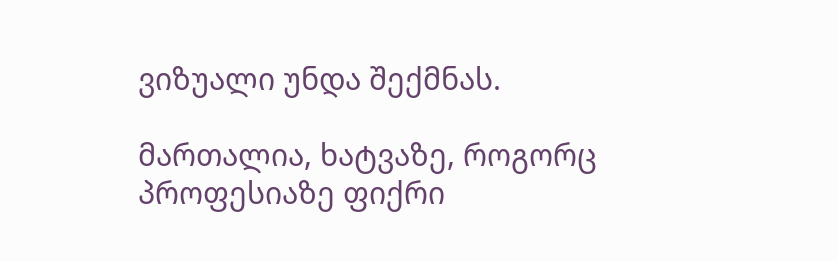ვიზუალი უნდა შექმნას.

მართალია, ხატვაზე, როგორც პროფესიაზე ფიქრი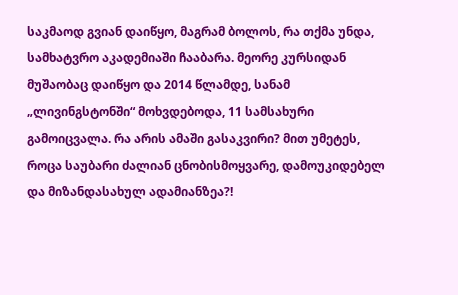საკმაოდ გვიან დაიწყო, მაგრამ ბოლოს, რა თქმა უნდა, სამხატვრო აკადემიაში ჩააბარა. მეორე კურსიდან მუშაობაც დაიწყო და 2014 წლამდე, სანამ „ლივინგსტონში“ მოხვდებოდა, 11 სამსახური გამოიცვალა. რა არის ამაში გასაკვირი? მით უმეტეს, როცა საუბარი ძალიან ცნობისმოყვარე, დამოუკიდებელ და მიზანდასახულ ადამიანზეა?!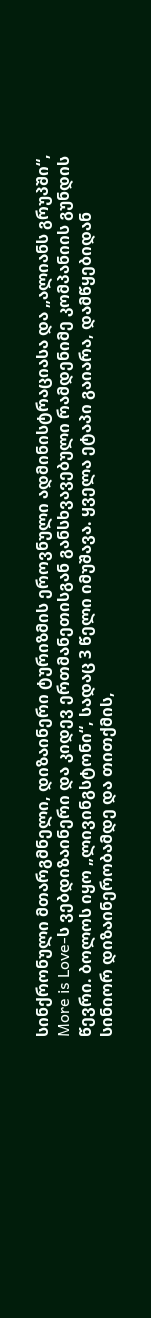სინქრონული მთარგმნელი, დიზაინერი ტურიზმის ეროვნული ადმინისტრაციასა და „ალიანს გრუპში“, More is Love-ს ვებდიზაინერი და კიდევ ერთმანეთისგან განსხვავებული რამდენიმე კომპანიის გუნდის წევრი. ბოლოს იყო „ლივინგსტონი“, სადაც 3 წელი იმუშავა. ყველა ეტაპი გაიარა, დამწყებიდან სინიორ დიზაინერობამდე და თითქმის,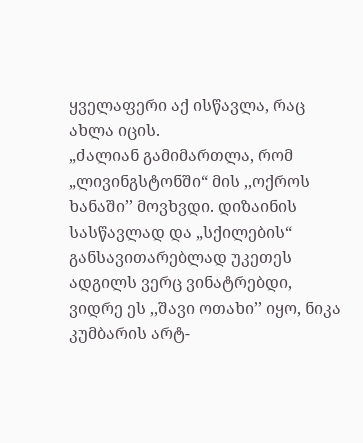ყველაფერი აქ ისწავლა, რაც ახლა იცის.
„ძალიან გამიმართლა, რომ „ლივინგსტონში“ მის ,,ოქროს ხანაში’’ მოვხვდი. დიზაინის სასწავლად და „სქილების“ განსავითარებლად უკეთეს ადგილს ვერც ვინატრებდი, ვიდრე ეს ,,შავი ოთახი’’ იყო, ნიკა კუმბარის არტ-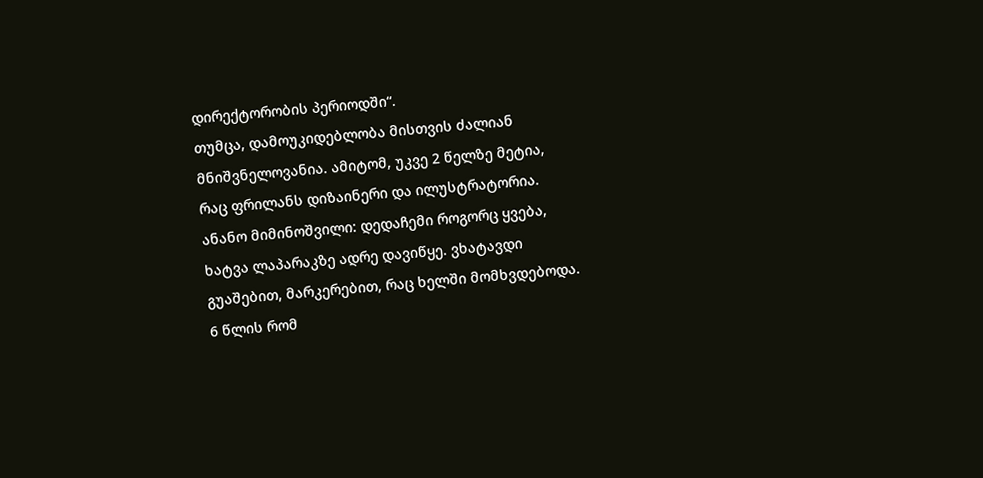დირექტორობის პერიოდში“.
თუმცა, დამოუკიდებლობა მისთვის ძალიან მნიშვნელოვანია. ამიტომ, უკვე 2 წელზე მეტია, რაც ფრილანს დიზაინერი და ილუსტრატორია.
ანანო მიმინოშვილი: დედაჩემი როგორც ყვება, ხატვა ლაპარაკზე ადრე დავიწყე. ვხატავდი გუაშებით, მარკერებით, რაც ხელში მომხვდებოდა. 6 წლის რომ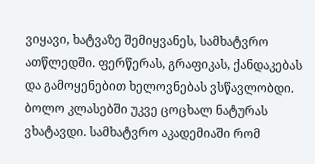ვიყავი, ხატვაზე შემიყვანეს, სამხატვრო ათწლედში. ფერწერას, გრაფიკას, ქანდაკებას და გამოყენებით ხელოვნებას ვსწავლობდი. ბოლო კლასებში უკვე ცოცხალ ნატურას ვხატავდი. სამხატვრო აკადემიაში რომ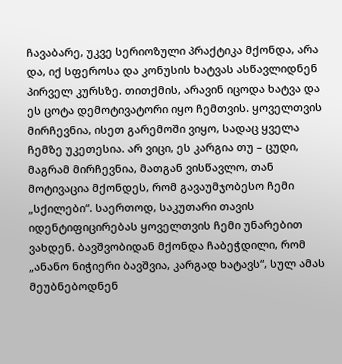ჩავაბარე, უკვე სერიოზული პრაქტიკა მქონდა, არა და, იქ სფეროსა და კონუსის ხატვას ასწავლიდნენ პირველ კურსზე. თითქმის, არავინ იცოდა ხატვა და ეს ცოტა დემოტივატორი იყო ჩემთვის. ყოველთვის მირჩევნია, ისეთ გარემოში ვიყო, სადაც ყველა ჩემზე უკეთესია. არ ვიცი, ეს კარგია თუ – ცუდი, მაგრამ მირჩევნია, მათგან ვისწავლო, თან მოტივაცია მქონდეს, რომ გავაუმჯობესო ჩემი „სქილები“. საერთოდ, საკუთარი თავის იდენტიფიცირებას ყოველთვის ჩემი უნარებით ვახდენ. ბავშვობიდან მქონდა ჩაბეჭდილი, რომ „ანანო ნიჭიერი ბავშვია, კარგად ხატავს“, სულ ამას მეუბნებოდნენ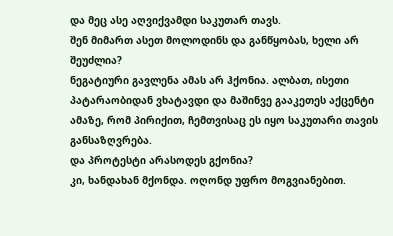და მეც ასე აღვიქვამდი საკუთარ თავს.
შენ მიმართ ასეთ მოლოდინს და განწყობას, ხელი არ შეუძლია?
ნეგატიური გავლენა ამას არ ჰქონია. ალბათ, ისეთი პატარაობიდან ვხატავდი და მაშინვე გააკეთეს აქცენტი ამაზე, რომ პირიქით, ჩემთვისაც ეს იყო საკუთარი თავის განსაზღვრება.
და პროტესტი არასოდეს გქონია?
კი, ხანდახან მქონდა. ოღონდ უფრო მოგვიანებით.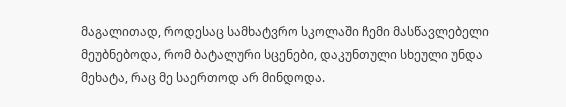მაგალითად, როდესაც სამხატვრო სკოლაში ჩემი მასწავლებელი მეუბნებოდა, რომ ბატალური სცენები, დაკუნთული სხეული უნდა მეხატა, რაც მე საერთოდ არ მინდოდა.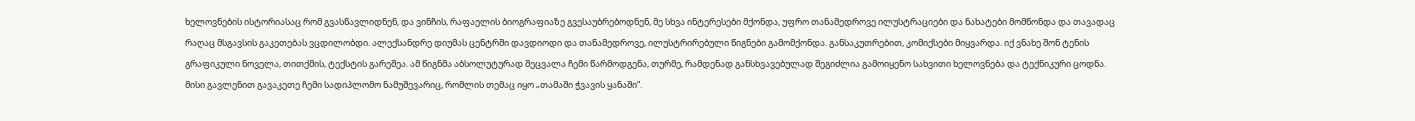ხელოვნების ისტორიასაც რომ გვასწავლიდნენ, და ვინჩის, რაფაელის ბიოგრაფიაზე გვესაუბრებოდნენ, მე სხვა ინტერესები მქონდა, უფრო თანამედროვე ილუსტრაციები და ნახატები მომწონდა და თავადაც რაღაც მსგავსის გაკეთებას ვცდილობდი. ალექსანდრე დიუმას ცენტრში დავდიოდი და თანამედროვე, ილუსტრირებული წიგნები გამომქონდა. განსაკუთრებით, კომიქსები მიყვარდა. იქ ვნახე შონ ტენის გრაფიკული ნოველა, თითქმის, ტექსტის გარეშეა. ამ წიგნმა აბსოლუტურად შეცვალა ჩემი წარმოდგენა, თურმე, რამდენად განსხვავებულად შეგიძლია გამოიყენო სახვითი ხელოვნება და ტექნიკური ცოდნა. მისი გავლენით გავაკეთე ჩემი სადიპლომო ნამუშევარიც, რომლის თემაც იყო „თამაში ჭვავის ყანაში“.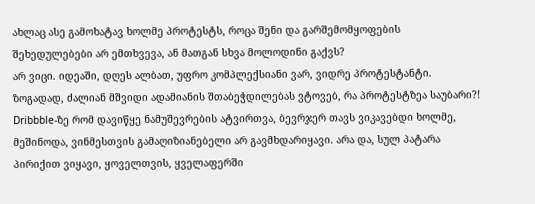ახლაც ასე გამოხატავ ხოლმე პროტესტს, როცა შენი და გარშემომყოფების შეხედულებები არ ემთხვევა, ან მათგან სხვა მოლოდინი გაქვს?
არ ვიცი. იდეაში, დღეს ალბათ, უფრო კომპლექსიანი ვარ, ვიდრე პროტესტანტი. ზოგადად, ძალიან მშვიდი ადამიანის შთაბეჭდილებას ვტოვებ, რა პროტესტზეა საუბარი?! Dribbble-ზე რომ დავიწყე ნამუშევრების ატვირთვა, ბევრჯერ თავს ვიკავებდი ხოლმე, მეშინოდა, ვინმესთვის გამაღიზიანებელი არ გავმხდარიყავი. არა და, სულ პატარა პირიქით ვიყავი, ყოველთვის, ყველაფერში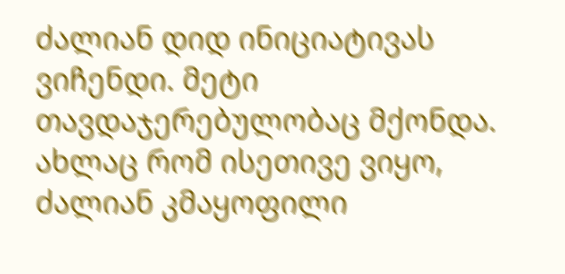ძალიან დიდ ინიციატივას ვიჩენდი. მეტი თავდაჯერებულობაც მქონდა. ახლაც რომ ისეთივე ვიყო, ძალიან კმაყოფილი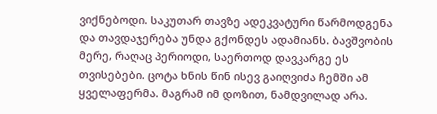ვიქნებოდი. საკუთარ თავზე ადეკვატური წარმოდგენა და თავდაჯერება უნდა გქონდეს ადამიანს. ბავშვობის მერე, რაღაც პერიოდი, საერთოდ დავკარგე ეს თვისებები. ცოტა ხნის წინ ისევ გაიღვიძა ჩემში ამ ყველაფერმა. მაგრამ იმ დოზით, ნამდვილად არა.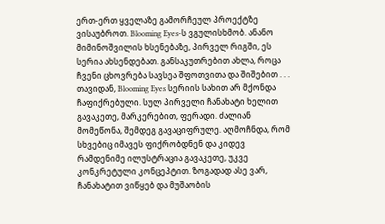ერთ-ერთ ყველაზე გამორჩეულ პროექტზე ვისაუბროთ. Blooming Eyes-ს ვგულისხმობ. ანანო მიმინოშვილის ხსენებაზე, პირველ რიგში, ეს სერია ახსენდებათ. განსაკუთრებით ახლა, როცა ჩვენი ცხოვრება სავსეა შფოთვითა და შიშებით . . .
თავიდან, Blooming Eyes სერიის სახით არ მქონდა ჩაფიქრებული. სულ პირველი ჩანახატი ხელით გავაკეთე, მარკერებით, ფერადი. ძალიან მომეწონა, შემდეგ გავაციფრულე. აღმოჩნდა, რომ სხვებიც იმავეს ფიქრობდნენ და კიდევ რამდენიმე ილუსტრაცია გავაკეთე, უკვე კონკრეტული კონცეპტით. ზოგადად ასე ვარ, ჩანახატით ვიწყებ და მუშაობის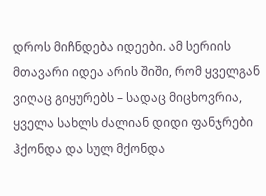დროს მიჩნდება იდეები. ამ სერიის მთავარი იდეა არის შიში, რომ ყველგან ვიღაც გიყურებს – სადაც მიცხოვრია, ყველა სახლს ძალიან დიდი ფანჯრები ჰქონდა და სულ მქონდა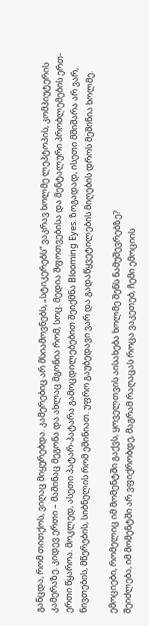განცდა, რომ თითქოს, ვიღაც მიყურებდა. კამერებიც არ მსიამოვნებს, „სტიკერებს“ ვაკრავ ხოლმე ლეპტოპის, კომპიუტერის კამერაზე. კიდევ ერთი – მაშინაც მეგონა და ახლაც მგონია რომ, სოც. მედია შფოთვებისა და მენტალური პრობლემების ერთ-ერთი წყაროა. მოკლედ, ასეთი პატარ-პატარა გამოცდილებებით შეიქმნა Blooming Eyes. ზოგადად, ისეთი მშიშარა არ ვარ, ნივთების, მწერების, სიბნელის რომ ეშინიათ. უფრო გაუბედავი ვარ და გადაწყვეტილების მიღების დროს მეშინია ხოლმე.

ემოციები, რომელიც იმ მომენტში გაქვს, ყოველთვის აისახება ხოლმე შენს ნამუშევრებზე?
შეიძლება, იმ მომენტში არ ვფიქრობდე, მაგრამ რაღაცას როცა ვაკეთებ, ჩემი ემოციის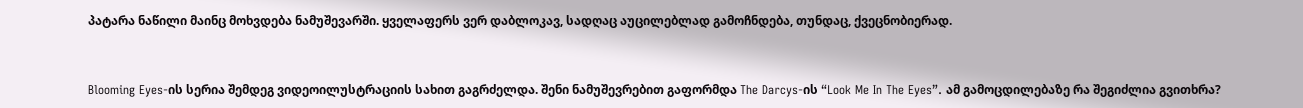პატარა ნაწილი მაინც მოხვდება ნამუშევარში. ყველაფერს ვერ დაბლოკავ, სადღაც აუცილებლად გამოჩნდება, თუნდაც, ქვეცნობიერად.


Blooming Eyes-ის სერია შემდეგ ვიდეოილუსტრაციის სახით გაგრძელდა. შენი ნამუშევრებით გაფორმდა The Darcys-ის “Look Me In The Eyes”. ამ გამოცდილებაზე რა შეგიძლია გვითხრა?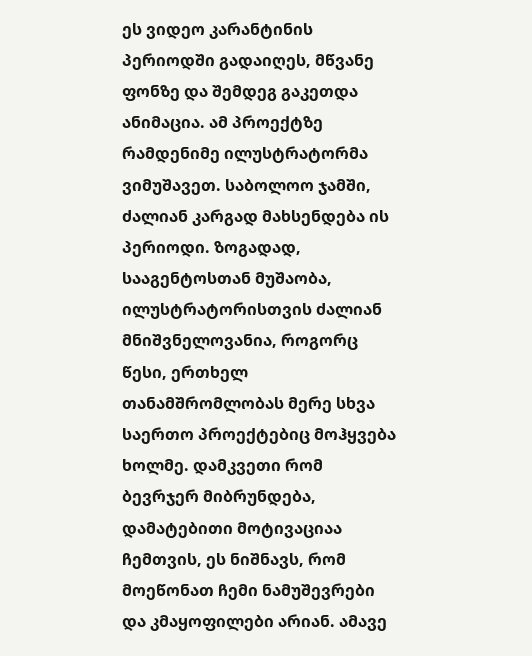ეს ვიდეო კარანტინის პერიოდში გადაიღეს, მწვანე ფონზე და შემდეგ გაკეთდა ანიმაცია. ამ პროექტზე რამდენიმე ილუსტრატორმა ვიმუშავეთ. საბოლოო ჯამში, ძალიან კარგად მახსენდება ის პერიოდი. ზოგადად, სააგენტოსთან მუშაობა, ილუსტრატორისთვის ძალიან მნიშვნელოვანია, როგორც წესი, ერთხელ თანამშრომლობას მერე სხვა საერთო პროექტებიც მოჰყვება ხოლმე. დამკვეთი რომ ბევრჯერ მიბრუნდება, დამატებითი მოტივაციაა ჩემთვის, ეს ნიშნავს, რომ მოეწონათ ჩემი ნამუშევრები და კმაყოფილები არიან. ამავე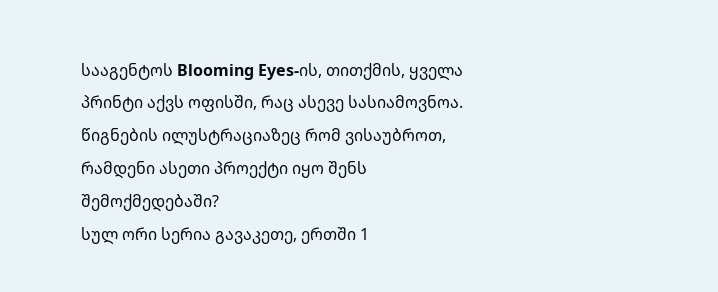სააგენტოს Blooming Eyes-ის, თითქმის, ყველა პრინტი აქვს ოფისში, რაც ასევე სასიამოვნოა.
წიგნების ილუსტრაციაზეც რომ ვისაუბროთ, რამდენი ასეთი პროექტი იყო შენს შემოქმედებაში?
სულ ორი სერია გავაკეთე, ერთში 1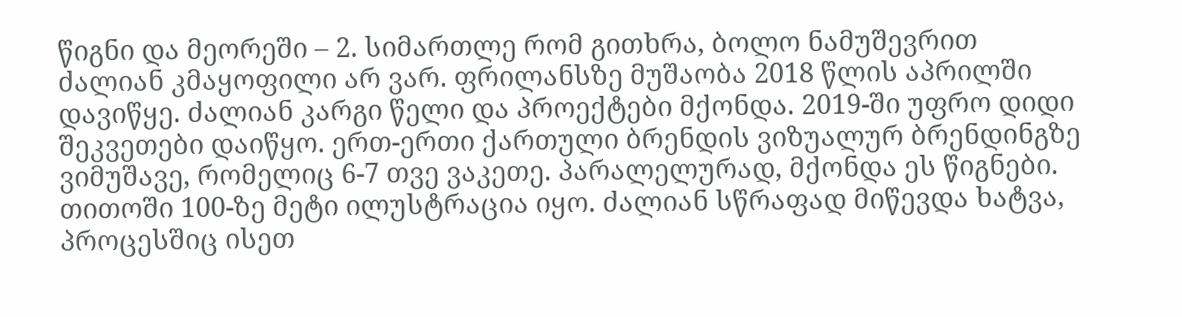წიგნი და მეორეში – 2. სიმართლე რომ გითხრა, ბოლო ნამუშევრით ძალიან კმაყოფილი არ ვარ. ფრილანსზე მუშაობა 2018 წლის აპრილში დავიწყე. ძალიან კარგი წელი და პროექტები მქონდა. 2019-ში უფრო დიდი შეკვეთები დაიწყო. ერთ-ერთი ქართული ბრენდის ვიზუალურ ბრენდინგზე ვიმუშავე, რომელიც 6-7 თვე ვაკეთე. პარალელურად, მქონდა ეს წიგნები. თითოში 100-ზე მეტი ილუსტრაცია იყო. ძალიან სწრაფად მიწევდა ხატვა, პროცესშიც ისეთ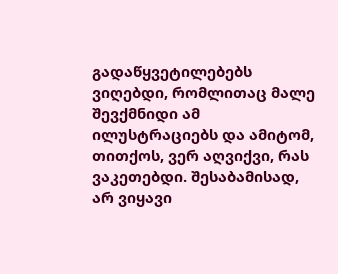გადაწყვეტილებებს ვიღებდი, რომლითაც მალე შევქმნიდი ამ ილუსტრაციებს და ამიტომ, თითქოს, ვერ აღვიქვი, რას ვაკეთებდი. შესაბამისად, არ ვიყავი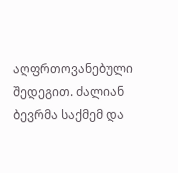აღფრთოვანებული შედეგით. ძალიან ბევრმა საქმემ და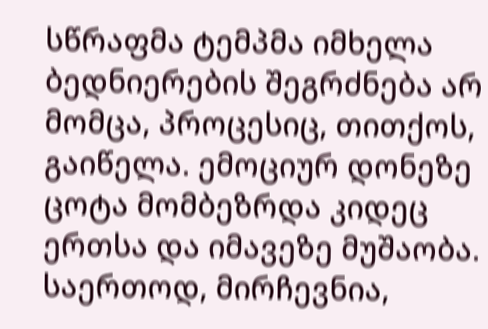სწრაფმა ტემპმა იმხელა ბედნიერების შეგრძნება არ მომცა, პროცესიც, თითქოს, გაიწელა. ემოციურ დონეზე ცოტა მომბეზრდა კიდეც ერთსა და იმავეზე მუშაობა. საერთოდ, მირჩევნია,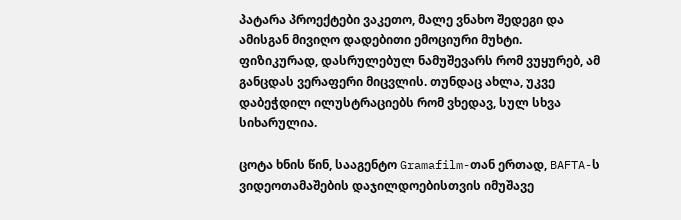პატარა პროექტები ვაკეთო, მალე ვნახო შედეგი და ამისგან მივიღო დადებითი ემოციური მუხტი. ფიზიკურად, დასრულებულ ნამუშევარს რომ ვუყურებ, ამ განცდას ვერაფერი მიცვლის. თუნდაც ახლა, უკვე დაბეჭდილ ილუსტრაციებს რომ ვხედავ, სულ სხვა სიხარულია.

ცოტა ხნის წინ, სააგენტო Gramafilm-თან ერთად, BAFTA-ს ვიდეოთამაშების დაჯილდოებისთვის იმუშავე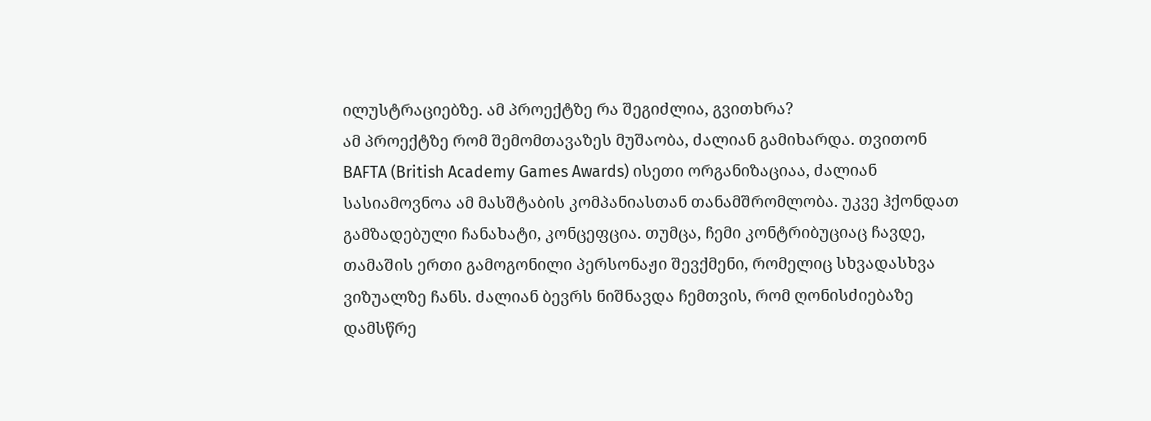ილუსტრაციებზე. ამ პროექტზე რა შეგიძლია, გვითხრა?
ამ პროექტზე რომ შემომთავაზეს მუშაობა, ძალიან გამიხარდა. თვითონ BAFTA (British Academy Games Awards) ისეთი ორგანიზაციაა, ძალიან სასიამოვნოა ამ მასშტაბის კომპანიასთან თანამშრომლობა. უკვე ჰქონდათ გამზადებული ჩანახატი, კონცეფცია. თუმცა, ჩემი კონტრიბუციაც ჩავდე, თამაშის ერთი გამოგონილი პერსონაჟი შევქმენი, რომელიც სხვადასხვა ვიზუალზე ჩანს. ძალიან ბევრს ნიშნავდა ჩემთვის, რომ ღონისძიებაზე დამსწრე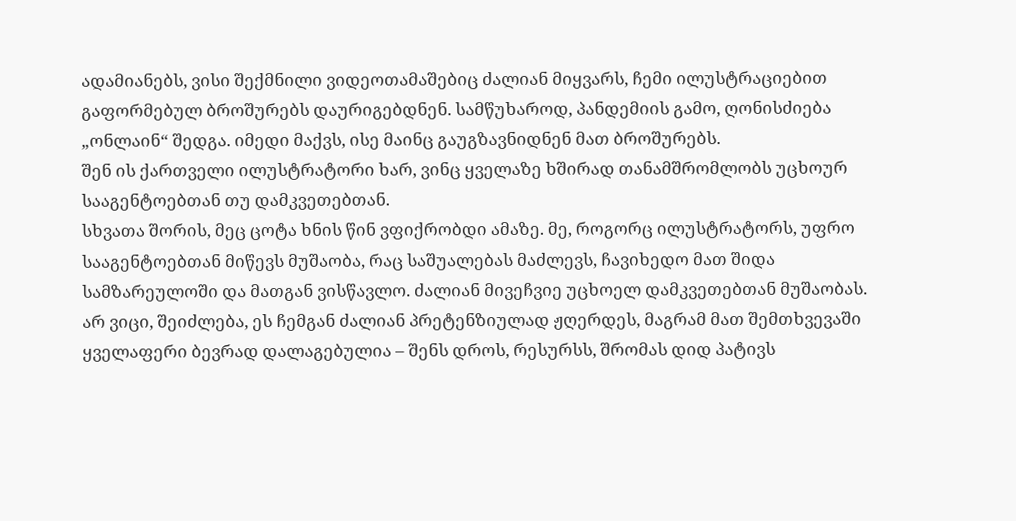ადამიანებს, ვისი შექმნილი ვიდეოთამაშებიც ძალიან მიყვარს, ჩემი ილუსტრაციებით გაფორმებულ ბროშურებს დაურიგებდნენ. სამწუხაროდ, პანდემიის გამო, ღონისძიება „ონლაინ“ შედგა. იმედი მაქვს, ისე მაინც გაუგზავნიდნენ მათ ბროშურებს.
შენ ის ქართველი ილუსტრატორი ხარ, ვინც ყველაზე ხშირად თანამშრომლობს უცხოურ სააგენტოებთან თუ დამკვეთებთან.
სხვათა შორის, მეც ცოტა ხნის წინ ვფიქრობდი ამაზე. მე, როგორც ილუსტრატორს, უფრო სააგენტოებთან მიწევს მუშაობა, რაც საშუალებას მაძლევს, ჩავიხედო მათ შიდა სამზარეულოში და მათგან ვისწავლო. ძალიან მივეჩვიე უცხოელ დამკვეთებთან მუშაობას. არ ვიცი, შეიძლება, ეს ჩემგან ძალიან პრეტენზიულად ჟღერდეს, მაგრამ მათ შემთხვევაში ყველაფერი ბევრად დალაგებულია – შენს დროს, რესურსს, შრომას დიდ პატივს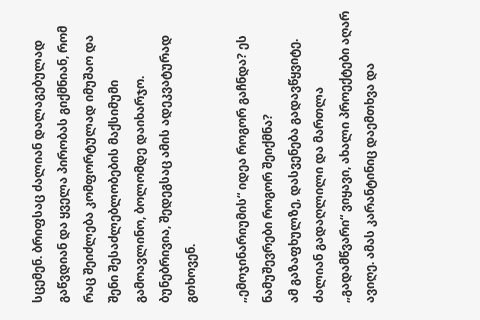სცემენ. ბრიფსაც ძალიან დალაგებულად გაწვდიან და ყველა პირობას გიქმნიან, რომ რაც შეიძლება კომფორტულად იმუშაო და შენი შესაძლებლობების მაქსიმუმი გამოავლინო, ბოლომდე დაიხარჯო. ბუნებრივია, შედეგსაც ამის ადეკვატურად გთხოვენ.

„ემოჯინარიუმის“ იდეა როგორ გაჩნდა? ეს ნამუშევრები როგორ შეიქმნა?
ამ გაზაფხულზე, დასვენება გადავწყვიტე. ძალიან გადაღლილი და მართლა „გადამწვარი“ ვიყავი, ახალი პროექტები აღარ ავიღე. ამას კარანტინიც დაემთხვა და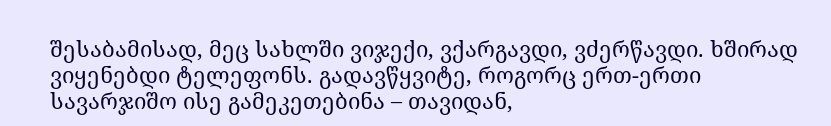შესაბამისად, მეც სახლში ვიჯექი, ვქარგავდი, ვძერწავდი. ხშირად ვიყენებდი ტელეფონს. გადავწყვიტე, როგორც ერთ-ერთი სავარჯიშო ისე გამეკეთებინა – თავიდან,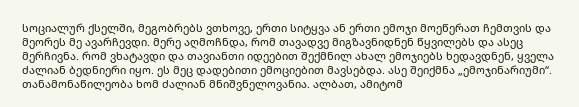სოციალურ ქსელში, მეგობრებს ვთხოვე, ერთი სიტყვა ან ერთი ემოჯი მოეწერათ ჩემთვის და მეორეს მე ავარჩევდი. მერე აღმოჩნდა, რომ თავადვე მიგზავნიდნენ წყვილებს და ასეც მერჩივნა. რომ ვხატავდი და თავიანთი იდეებით შექმნილ ახალ ემოჯიებს ხედავდნენ, ყველა ძალიან ბედნიერი იყო. ეს მეც დადებითი ემოციებით მავსებდა. ასე შეიქმნა „ემოჯინარიუმი“.
თანამონაწილეობა ხომ ძალიან მნიშვნელოვანია. ალბათ, ამიტომ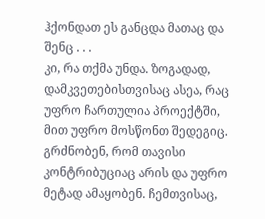ჰქონდათ ეს განცდა მათაც და შენც . . .
კი, რა თქმა უნდა. ზოგადად, დამკვეთებისთვისაც ასეა, რაც უფრო ჩართულია პროექტში, მით უფრო მოსწონთ შედეგიც. გრძნობენ, რომ თავისი კონტრიბუციაც არის და უფრო მეტად ამაყობენ. ჩემთვისაც,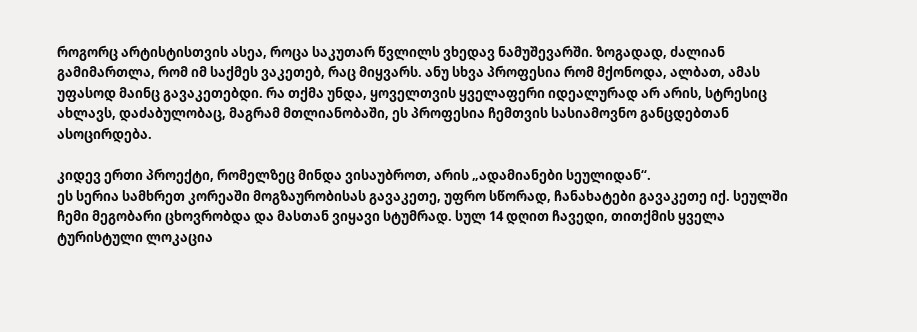როგორც არტისტისთვის ასეა, როცა საკუთარ წვლილს ვხედავ ნამუშევარში. ზოგადად, ძალიან გამიმართლა, რომ იმ საქმეს ვაკეთებ, რაც მიყვარს. ანუ სხვა პროფესია რომ მქონოდა, ალბათ, ამას უფასოდ მაინც გავაკეთებდი. რა თქმა უნდა, ყოველთვის ყველაფერი იდეალურად არ არის, სტრესიც ახლავს, დაძაბულობაც, მაგრამ მთლიანობაში, ეს პროფესია ჩემთვის სასიამოვნო განცდებთან ასოცირდება.

კიდევ ერთი პროექტი, რომელზეც მინდა ვისაუბროთ, არის „ადამიანები სეულიდან“.
ეს სერია სამხრეთ კორეაში მოგზაურობისას გავაკეთე, უფრო სწორად, ჩანახატები გავაკეთე იქ. სეულში ჩემი მეგობარი ცხოვრობდა და მასთან ვიყავი სტუმრად. სულ 14 დღით ჩავედი, თითქმის ყველა ტურისტული ლოკაცია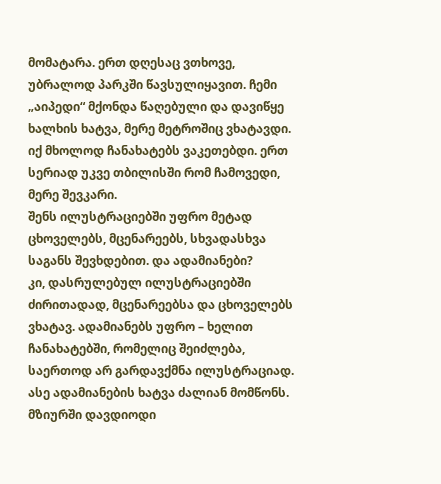მომატარა. ერთ დღესაც ვთხოვე, უბრალოდ პარკში წავსულიყავით. ჩემი „აიპედი“ მქონდა წაღებული და დავიწყე ხალხის ხატვა, მერე მეტროშიც ვხატავდი. იქ მხოლოდ ჩანახატებს ვაკეთებდი. ერთ სერიად უკვე თბილისში რომ ჩამოვედი, მერე შევკარი.
შენს ილუსტრაციებში უფრო მეტად ცხოველებს, მცენარეებს, სხვადასხვა საგანს შევხდებით. და ადამიანები?
კი, დასრულებულ ილუსტრაციებში ძირითადად, მცენარეებსა და ცხოველებს ვხატავ. ადამიანებს უფრო – ხელით ჩანახატებში, რომელიც შეიძლება, საერთოდ არ გარდავქმნა ილუსტრაციად. ასე ადამიანების ხატვა ძალიან მომწონს. მზიურში დავდიოდი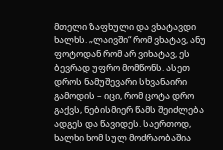მთელი ზაფხული და ვხატავდი ხალხს. „ლაივში“ რომ ვხატავ, ანუ ფოტოდან რომ არ ვიხატავ, ეს ბევრად უფრო მომწონს. ასეთ დროს ნამუშევარი სხვანაირი გამოდის – იცი, რომ ცოტა დრო გაქვს, ნებისმიერ წამს შეიძლება ადგეს და წავიდეს. საერთოდ, ხალხი ხომ სულ მოძრაობაშია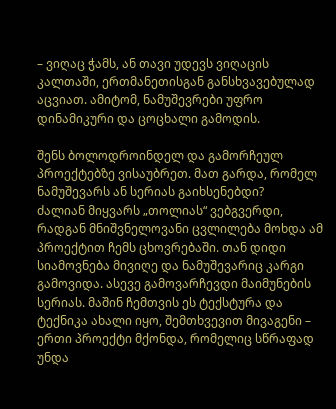– ვიღაც ჭამს, ან თავი უდევს ვიღაცის კალთაში, ერთმანეთისგან განსხვავებულად აცვიათ. ამიტომ, ნამუშევრები უფრო დინამიკური და ცოცხალი გამოდის.

შენს ბოლოდროინდელ და გამორჩეულ პროექტებზე ვისაუბრეთ. მათ გარდა, რომელ ნამუშევარს ან სერიას გაიხსენებდი?
ძალიან მიყვარს „თოლიას“ ვებგვერდი, რადგან მნიშვნელოვანი ცვლილება მოხდა ამ პროექტით ჩემს ცხოვრებაში. თან დიდი სიამოვნება მივიღე და ნამუშევარიც კარგი გამოვიდა. ასევე გამოვარჩევდი მაიმუნების სერიას. მაშინ ჩემთვის ეს ტექსტურა და ტექნიკა ახალი იყო, შემთხვევით მივაგენი – ერთი პროექტი მქონდა, რომელიც სწრაფად უნდა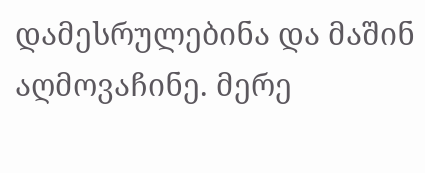დამესრულებინა და მაშინ აღმოვაჩინე. მერე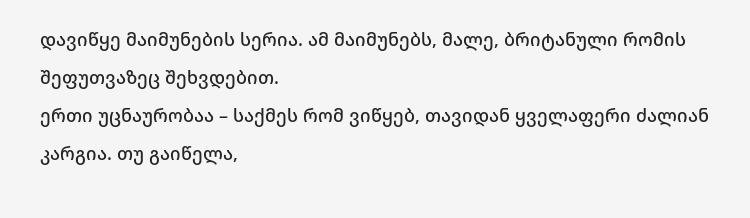დავიწყე მაიმუნების სერია. ამ მაიმუნებს, მალე, ბრიტანული რომის შეფუთვაზეც შეხვდებით.
ერთი უცნაურობაა – საქმეს რომ ვიწყებ, თავიდან ყველაფერი ძალიან კარგია. თუ გაიწელა,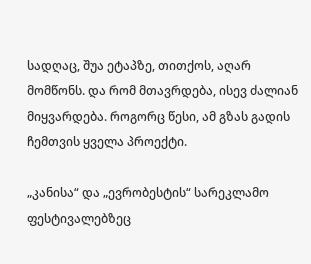სადღაც, შუა ეტაპზე, თითქოს, აღარ მომწონს. და რომ მთავრდება, ისევ ძალიან მიყვარდება. როგორც წესი, ამ გზას გადის ჩემთვის ყველა პროექტი.

„კანისა“ და „ევრობესტის“ სარეკლამო ფესტივალებზეც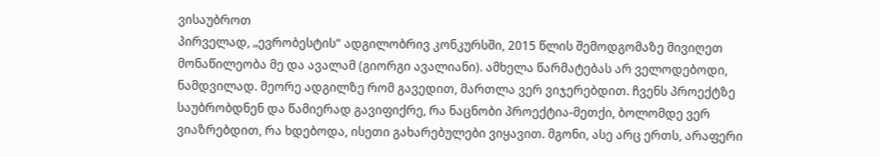ვისაუბროთ
პირველად, „ევრობესტის“ ადგილობრივ კონკურსში, 2015 წლის შემოდგომაზე მივიღეთ მონაწილეობა მე და ავალამ (გიორგი ავალიანი). ამხელა წარმატებას არ ველოდებოდი, ნამდვილად. მეორე ადგილზე რომ გავედით, მართლა ვერ ვიჯერებდით. ჩვენს პროექტზე საუბრობდნენ და წამიერად გავიფიქრე, რა ნაცნობი პროექტია-მეთქი, ბოლომდე ვერ ვიაზრებდით, რა ხდებოდა, ისეთი გახარებულები ვიყავით. მგონი, ასე არც ერთს, არაფერი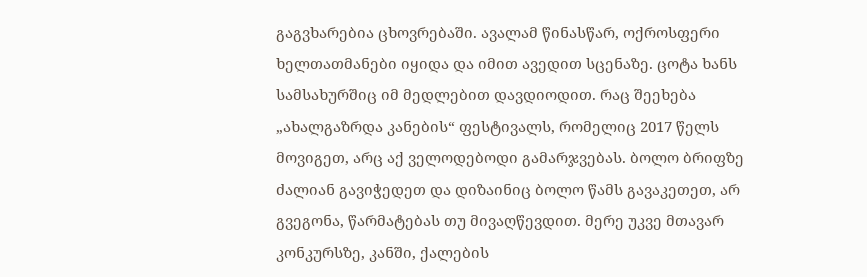გაგვხარებია ცხოვრებაში. ავალამ წინასწარ, ოქროსფერი ხელთათმანები იყიდა და იმით ავედით სცენაზე. ცოტა ხანს სამსახურშიც იმ მედლებით დავდიოდით. რაც შეეხება „ახალგაზრდა კანების“ ფესტივალს, რომელიც 2017 წელს მოვიგეთ, არც აქ ველოდებოდი გამარჯვებას. ბოლო ბრიფზე ძალიან გავიჭედეთ და დიზაინიც ბოლო წამს გავაკეთეთ, არ გვეგონა, წარმატებას თუ მივაღწევდით. მერე უკვე მთავარ კონკურსზე, კანში, ქალების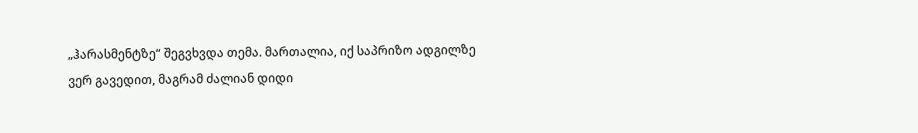„ჰარასმენტზე“ შეგვხვდა თემა. მართალია, იქ საპრიზო ადგილზე ვერ გავედით, მაგრამ ძალიან დიდი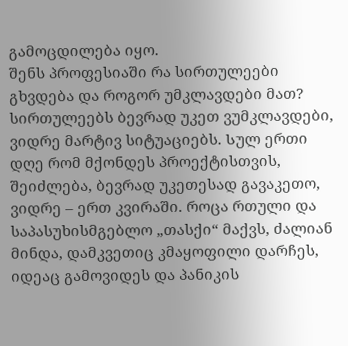გამოცდილება იყო.
შენს პროფესიაში რა სირთულეები გხვდება და როგორ უმკლავდები მათ?
სირთულეებს ბევრად უკეთ ვუმკლავდები, ვიდრე მარტივ სიტუაციებს. Სულ ერთი დღე რომ მქონდეს პროექტისთვის, შეიძლება, ბევრად უკეთესად გავაკეთო, ვიდრე – ერთ კვირაში. როცა რთული და საპასუხისმგებლო „თასქი“ მაქვს, ძალიან მინდა, დამკვეთიც კმაყოფილი დარჩეს, იდეაც გამოვიდეს და პანიკის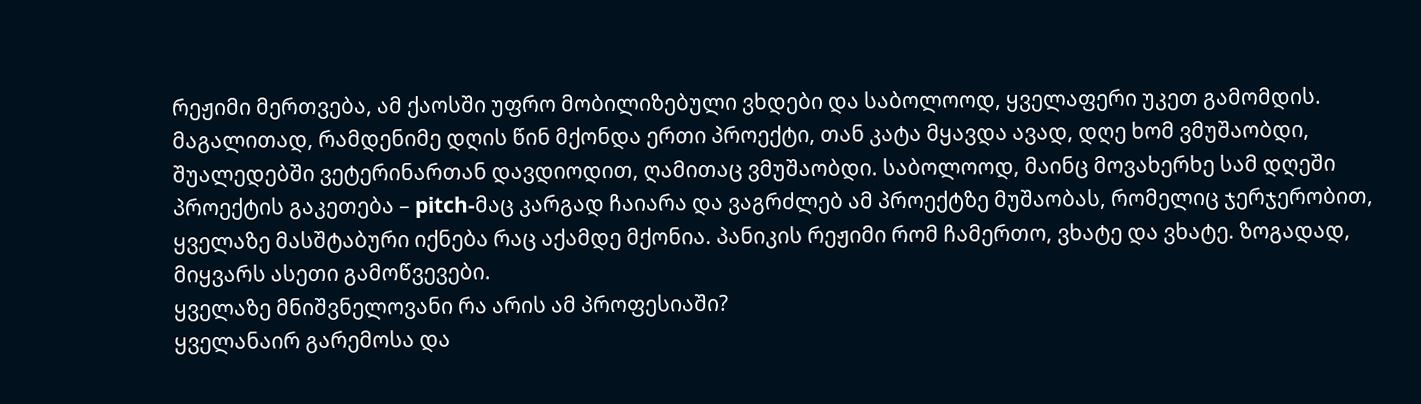რეჟიმი მერთვება, ამ ქაოსში უფრო მობილიზებული ვხდები და საბოლოოდ, ყველაფერი უკეთ გამომდის. მაგალითად, რამდენიმე დღის წინ მქონდა ერთი პროექტი, თან კატა მყავდა ავად, დღე ხომ ვმუშაობდი, შუალედებში ვეტერინართან დავდიოდით, ღამითაც ვმუშაობდი. საბოლოოდ, მაინც მოვახერხე სამ დღეში პროექტის გაკეთება – pitch-მაც კარგად ჩაიარა და ვაგრძლებ ამ პროექტზე მუშაობას, რომელიც ჯერჯერობით, ყველაზე მასშტაბური იქნება რაც აქამდე მქონია. პანიკის რეჟიმი რომ ჩამერთო, ვხატე და ვხატე. ზოგადად, მიყვარს ასეთი გამოწვევები.
ყველაზე მნიშვნელოვანი რა არის ამ პროფესიაში?
ყველანაირ გარემოსა და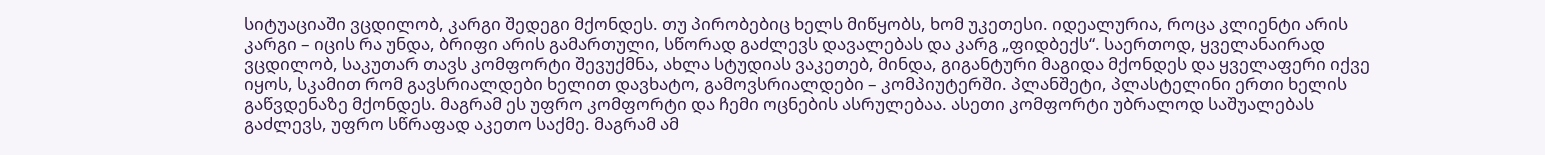სიტუაციაში ვცდილობ, კარგი შედეგი მქონდეს. თუ პირობებიც ხელს მიწყობს, ხომ უკეთესი. იდეალურია, როცა კლიენტი არის კარგი – იცის რა უნდა, ბრიფი არის გამართული, სწორად გაძლევს დავალებას და კარგ „ფიდბექს“. საერთოდ, ყველანაირად ვცდილობ, საკუთარ თავს კომფორტი შევუქმნა, ახლა სტუდიას ვაკეთებ, მინდა, გიგანტური მაგიდა მქონდეს და ყველაფერი იქვე იყოს, სკამით რომ გავსრიალდები ხელით დავხატო, გამოვსრიალდები – კომპიუტერში. პლანშეტი, პლასტელინი ერთი ხელის გაწვდენაზე მქონდეს. მაგრამ ეს უფრო კომფორტი და ჩემი ოცნების ასრულებაა. ასეთი კომფორტი უბრალოდ საშუალებას გაძლევს, უფრო სწრაფად აკეთო საქმე. მაგრამ ამ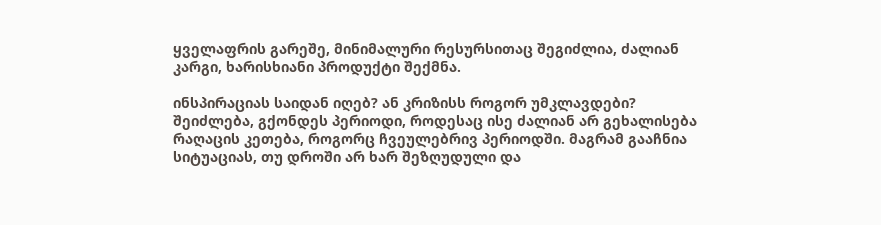ყველაფრის გარეშე, მინიმალური რესურსითაც შეგიძლია, ძალიან კარგი, ხარისხიანი პროდუქტი შექმნა.

ინსპირაციას საიდან იღებ? ან კრიზისს როგორ უმკლავდები?
შეიძლება, გქონდეს პერიოდი, როდესაც ისე ძალიან არ გეხალისება რაღაცის კეთება, როგორც ჩვეულებრივ პერიოდში. მაგრამ გააჩნია სიტუაციას, თუ დროში არ ხარ შეზღუდული და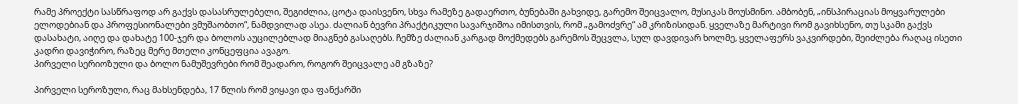რამე პროექტი სასწრაფოდ არ გაქვს დასასრულებელი, შეგიძლია, ცოტა დაისვენო, სხვა რამეზე გადაერთო, ბუნებაში გახვიდე, გარემო შეიცვალო, მუსიკას მოუსმინო. ამბობენ, „ინსპირაციას მოყვარულები ელოდებიან და პროფესიონალები ვმუშაობთო“, ნამდვილად ასეა. ძალიან ბევრი პრაქტიკული სავარჯიშოა იმისთვის, რომ „გამოძვრე“ ამ კრიზისიდან. ყველაზე მარტივი რომ გავიხსენო, თუ სკამი გაქვს დასახატი, აიღე და დახატე 100-ჯერ და ბოლოს აუცილებლად მიაგნებ გასაღებს. ჩემზე ძალიან კარგად მოქმედებს გარემოს შეცვლა, სულ დავდივარ ხოლმე, ყველაფერს ვაკვირდები, შეიძლება რაღაც ისეთი კადრი დავიჭირო, რაზეც მერე მთელი კონცეფცია ავაგო.
პირველი სერიოზული და ბოლო ნამუშევრები რომ შეადარო, როგორ შეიცვალე ამ გზაზე?

პირველი სეროზული, რაც მახსენდება, 17 წლის რომ ვიყავი და ფანქარში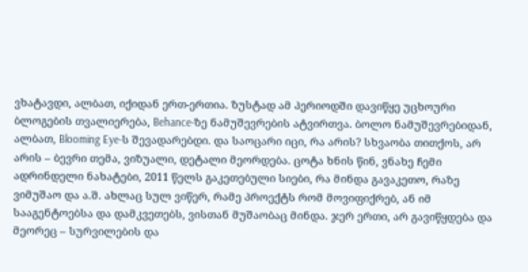ვხატავდი, ალბათ, იქიდან ერთ-ერთია. ზუსტად ამ პერიოდში დავიწყე უცხოური ბლოგების თვალიერება, Behance-ზე ნამუშევრების ატვირთვა. ბოლო ნამუშევრებიდან, ალბათ, Blooming Eye-ს შევადარებდი. და საოცარი იცი, რა არის? სხვაობა თითქოს, არ არის – ბევრი თემა, ვიზუალი, დეტალი მეორდება. ცოტა ხნის წინ, ვნახე ჩემი ადრინდელი ნახატები, 2011 წელს გაკეთებული სიები, რა მინდა გავაკეთო, რაზე ვიმუშაო და ა.შ. ახლაც სულ ვიწერ, რამე პროექტს რომ მოვიფიქრებ, ან იმ სააგენტოებსა და დამკვეთებს, ვისთან მუშაობაც მინდა. ჯერ ერთი, არ გავიწყდება და მეორეც – სურვილების და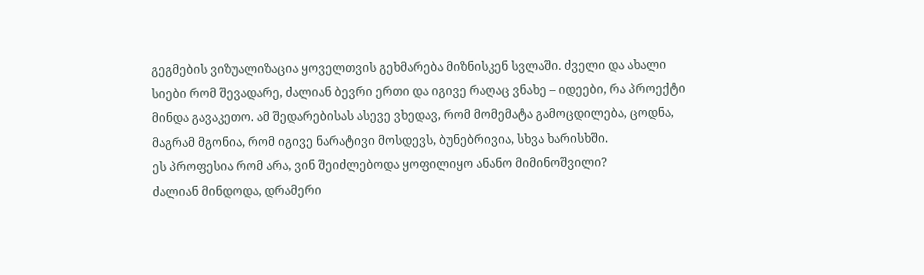გეგმების ვიზუალიზაცია ყოველთვის გეხმარება მიზნისკენ სვლაში. ძველი და ახალი სიები რომ შევადარე, ძალიან ბევრი ერთი და იგივე რაღაც ვნახე – იდეები, რა პროექტი მინდა გავაკეთო. ამ შედარებისას ასევე ვხედავ, რომ მომემატა გამოცდილება, ცოდნა, მაგრამ მგონია, რომ იგივე ნარატივი მოსდევს, ბუნებრივია, სხვა ხარისხში.
ეს პროფესია რომ არა, ვინ შეიძლებოდა ყოფილიყო ანანო მიმინოშვილი?
ძალიან მინდოდა, დრამერი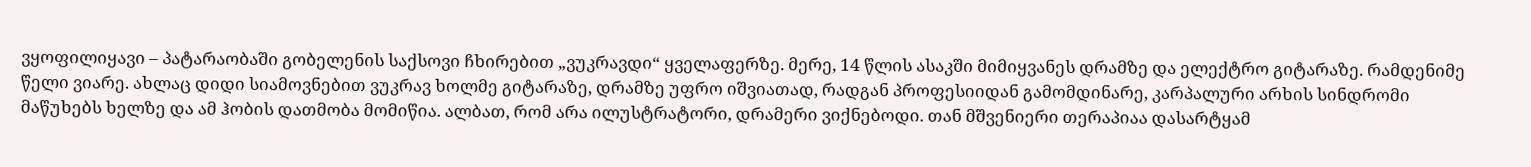ვყოფილიყავი – პატარაობაში გობელენის საქსოვი ჩხირებით „ვუკრავდი“ ყველაფერზე. მერე, 14 წლის ასაკში მიმიყვანეს დრამზე და ელექტრო გიტარაზე. რამდენიმე წელი ვიარე. ახლაც დიდი სიამოვნებით ვუკრავ ხოლმე გიტარაზე, დრამზე უფრო იშვიათად, რადგან პროფესიიდან გამომდინარე, კარპალური არხის სინდრომი მაწუხებს ხელზე და ამ ჰობის დათმობა მომიწია. ალბათ, რომ არა ილუსტრატორი, დრამერი ვიქნებოდი. თან მშვენიერი თერაპიაა დასარტყამ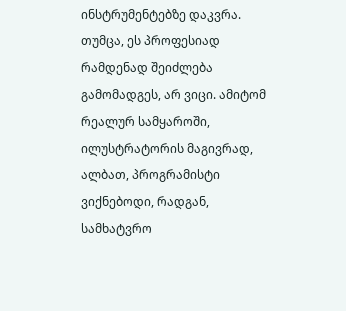ინსტრუმენტებზე დაკვრა. თუმცა, ეს პროფესიად რამდენად შეიძლება გამომადგეს, არ ვიცი. ამიტომ რეალურ სამყაროში, ილუსტრატორის მაგივრად, ალბათ, პროგრამისტი ვიქნებოდი, რადგან, სამხატვრო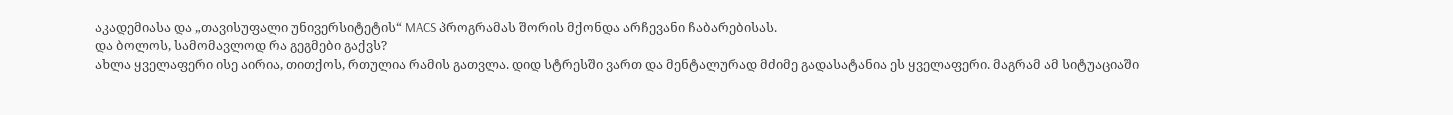აკადემიასა და „თავისუფალი უნივერსიტეტის“ MACS პროგრამას შორის მქონდა არჩევანი ჩაბარებისას.
და ბოლოს, სამომავლოდ რა გეგმები გაქვს?
ახლა ყველაფერი ისე აირია, თითქოს, რთულია რამის გათვლა. დიდ სტრესში ვართ და მენტალურად მძიმე გადასატანია ეს ყველაფერი. მაგრამ ამ სიტუაციაში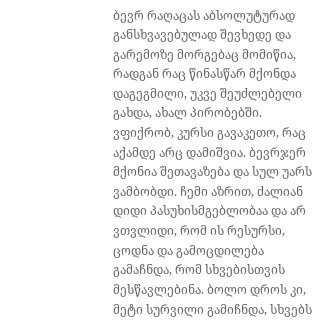ბევრ რაღაცას აბსოლუტურად განსხვავებულად შევხედე და გარემოზე მორგებაც მომიწია, რადგან რაც წინასწარ მქონდა დაგეგმილი, უკვე შეუძლებელი გახდა, ახალ პირობებში. ვფიქრობ, კურსი გავაკეთო, რაც აქამდე არც დამიშვია. ბევრჯერ მქონია შეთავაზება და სულ უარს ვამბობდი. ჩემი აზრით, ძალიან დიდი პასუხისმგებლობაა და არ ვთვლიდი, რომ ის რესურსი, ცოდნა და გამოცდილება გამაჩნდა, რომ სხვებისთვის მესწავლებინა. ბოლო დროს კი, მეტი სურვილი გამიჩნდა, სხვებს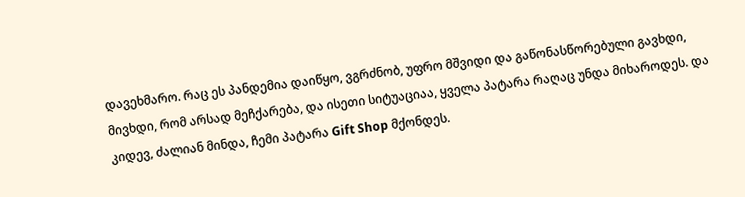დავეხმარო. რაც ეს პანდემია დაიწყო, ვგრძნობ, უფრო მშვიდი და გაწონასწორებული გავხდი, მივხდი, რომ არსად მეჩქარება, და ისეთი სიტუაციაა, ყველა პატარა რაღაც უნდა მიხაროდეს. და კიდევ, ძალიან მინდა, ჩემი პატარა Gift Shop მქონდეს.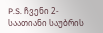P.S. ჩვენი 2-საათიანი საუბრის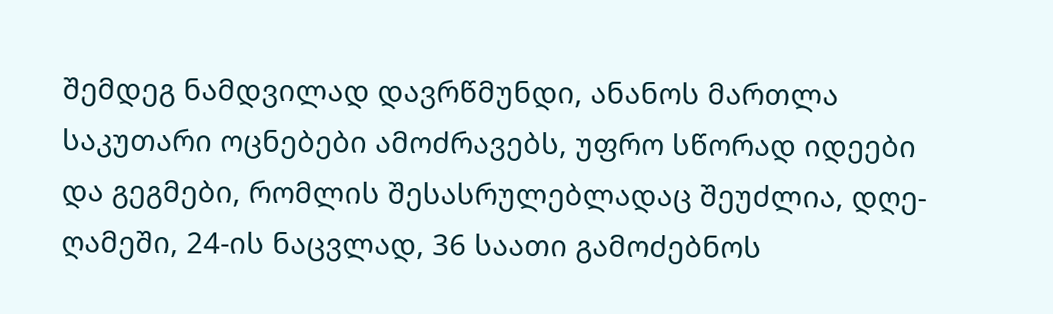შემდეგ ნამდვილად დავრწმუნდი, ანანოს მართლა საკუთარი ოცნებები ამოძრავებს, უფრო სწორად იდეები და გეგმები, რომლის შესასრულებლადაც შეუძლია, დღე-ღამეში, 24-ის ნაცვლად, 36 საათი გამოძებნოს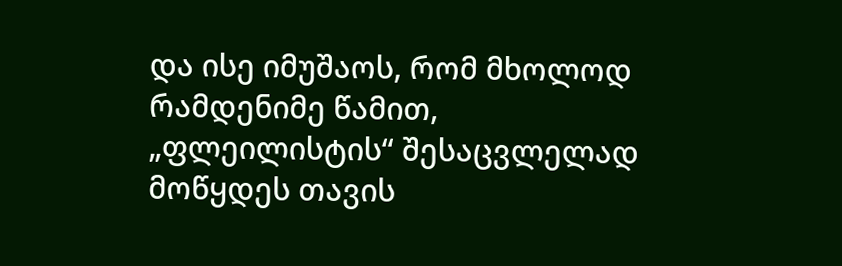და ისე იმუშაოს, რომ მხოლოდ რამდენიმე წამით, „ფლეილისტის“ შესაცვლელად მოწყდეს თავის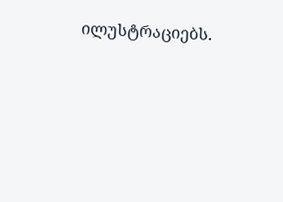ილუსტრაციებს.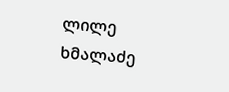ლილე ხმალაძე